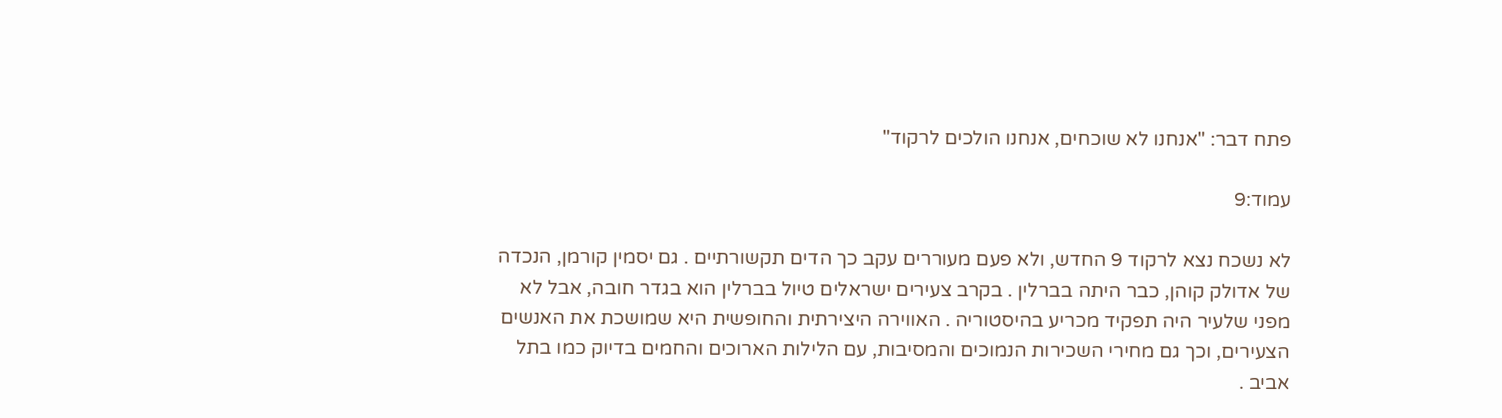פתח דבר: "אנחנו לא שוכחים, אנחנו הולכים לרקוד"

עמוד:9

לא נשכח נצא לרקוד 9 החדש, ולא פעם מעוררים עקב כך הדים תקשורתיים . גם יסמין קורמן, הנכדה של אדולק קוהן, כבר היתה בברלין . בקרב צעירים ישראלים טיול בברלין הוא בגדר חובה, אבל לא מפני שלעיר היה תפקיד מכריע בהיסטוריה . האווירה היצירתית והחופשית היא שמושכת את האנשים הצעירים, וכך גם מחירי השכירות הנמוכים והמסיבות, עם הלילות הארוכים והחמים בדיוק כמו בתל אביב .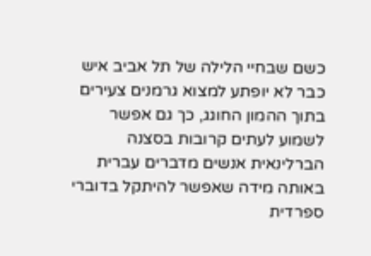כשם שבחיי הלילה של תל אביב איש כבר לא יופתע למצוא גרמנים צעירים בתוך ההמון החוגג, כך גם אפשר לשמוע לעתים קרובות בסצנה הברלינאית אנשים מדברים עברית באותה מידה שאפשר להיתקל בדוברי ספרדית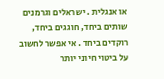או אנגלית . ישראלים וגרמנים שותים ביחד, חוגגים ביחד, רוקדים ביחד . אי אפשר לחשוב על ביטוי חיוני יותר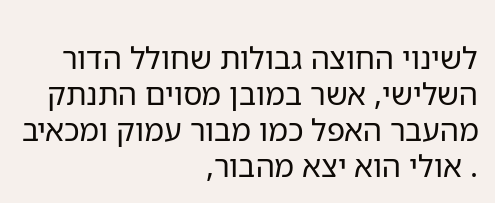לשינוי החוצה גבולות שחולל הדור השלישי, אשר במובן מסוים התנתק מהעבר האפל כמו מבור עמוק ומכאיב . אולי הוא יצא מהבור,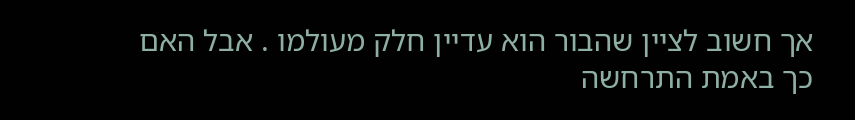אך חשוב לציין שהבור הוא עדיין חלק מעולמו . אבל האם כך באמת התרחשה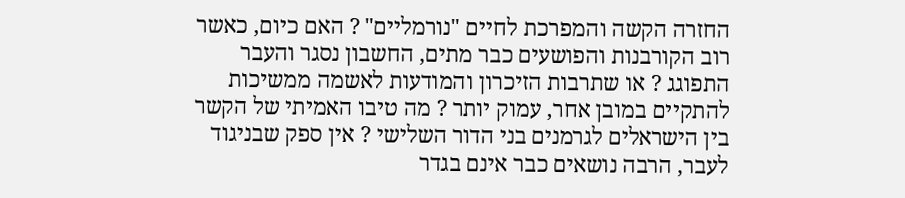החזרה הקשה והמפרכת לחיים "נורמליים" ? האם כיום, כאשר רוב הקורבנות והפושעים כבר מתים, החשבון נסגר והעבר התפוגג ? או שתרבות הזיכרון והמודעות לאשמה ממשיכות להתקיים במובן אחר, עמוק יותר ? מה טיבו האמיתי של הקשר בין הישראלים לגרמנים בני הדור השלישי ? אין ספק שבניגוד לעבר, הרבה נושאים כבר אינם בגדר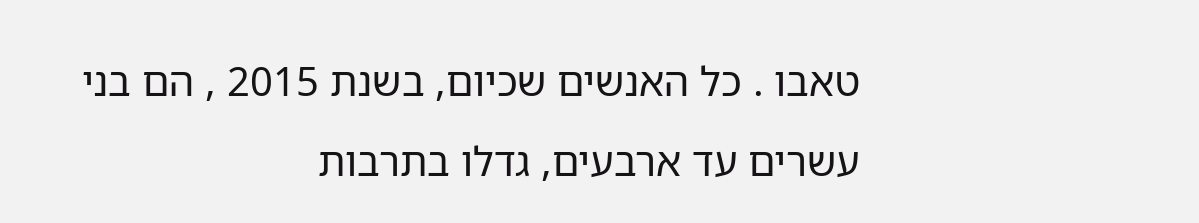טאבו . כל האנשים שכיום, בשנת 2015 , הם בני עשרים עד ארבעים, גדלו בתרבות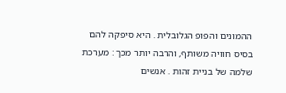ההמונים והפופ הגלובלית . היא סיפקה להם בסיס חוויה משותף, והרבה יותר מכך : מערכת שלמה של בניית זהות . אנשים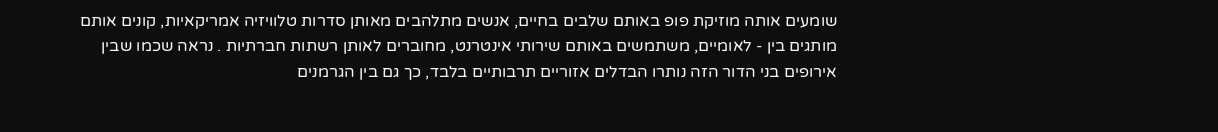שומעים אותה מוזיקת פופ באותם שלבים בחיים, אנשים מתלהבים מאותן סדרות טלוויזיה אמריקאיות, קונים אותם מותגים בין - לאומיים, משתמשים באותם שירותי אינטרנט, מחוברים לאותן רשתות חברתיות . נראה שכמו שבין אירופים בני הדור הזה נותרו הבדלים אזוריים תרבותיים בלבד, כך גם בין הגרמנים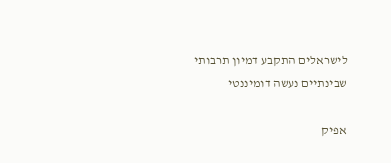לישראלים התקבע דמיון תרבותי שבינתיים נעשה דומיננטי

אפיק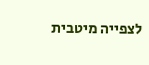לצפייה מיטבית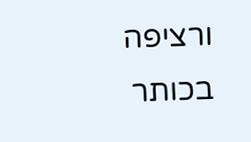ורציפה בכותר